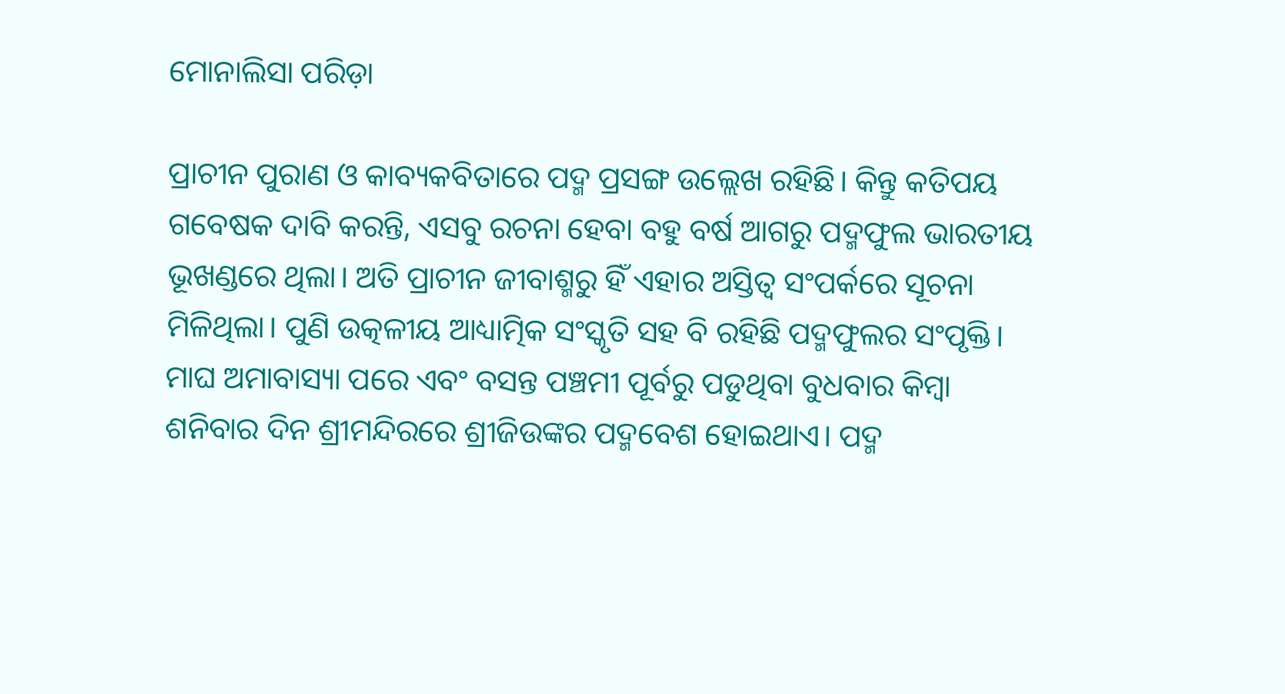ମୋନାଲିସା ପରିଡ଼ା

ପ୍ରାଚୀନ ପୁରାଣ ଓ କାବ୍ୟକବିତାରେ ପଦ୍ମ ପ୍ରସଙ୍ଗ ଉଲ୍ଲେଖ ରହିଛି। କିନ୍ତୁ କତିପୟ ଗବେଷକ ଦାବି କରନ୍ତି, ଏସବୁ ରଚନା ହେବା ବହୁ ବର୍ଷ ଆଗରୁ ପଦ୍ମଫୁଲ ଭାରତୀୟ ଭୂଖଣ୍ଡରେ ଥିଲା। ଅତି ପ୍ରାଚୀନ ଜୀବାଶ୍ମରୁ ହିଁ ଏହାର ଅସ୍ତିତ୍ବ ସଂପର୍କରେ ସୂଚନା ମିଳିଥିଲା। ପୁଣି ଉତ୍କଳୀୟ ଆଧ୍ୟାତ୍ମିକ ସଂସ୍କୃତି ସହ ବି ରହିଛି ପଦ୍ମଫୁଲର ସଂପୃକ୍ତି। ମାଘ ଅମାବାସ୍ୟା ପରେ ଏବଂ ବସନ୍ତ ପଞ୍ଚମୀ ପୂର୍ବରୁ ପଡୁଥିବା ବୁଧବାର କିମ୍ବା ଶନିବାର ଦିନ ଶ୍ରୀମନ୍ଦିରରେ ଶ୍ରୀଜିଉଙ୍କର ପଦ୍ମବେଶ ହୋଇଥାଏ। ପଦ୍ମ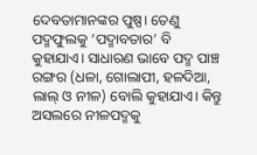ଦେବତାମାନଙ୍କର ପୁଷ୍ପ। ତେଣୁ ପଦ୍ମଫୁଲକୁ ‘ପଦ୍ମାବତାର’ ବି କୁହାଯାଏ। ସାଧାରଣ ଭାବେ ପଦ୍ମ ପାଞ୍ଚ ରଙ୍ଗର (ଧଳା, ଗୋଲାପୀ, ହଳଦିଆ, ଲାଲ୍‌ ଓ ନୀଳ) ବୋଲି କୁହାଯାଏ। କିନ୍ତୁ ଅସଲରେ ନୀଳପଦ୍ମକୁ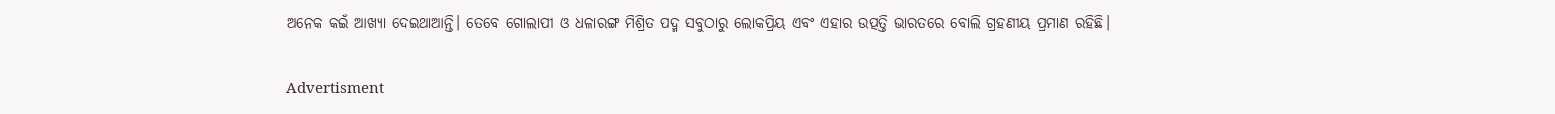ଅନେକ କଇଁ ଆଖ୍ୟା ଦେଇଥାଆନ୍ତି। ତେବେ ଗୋଲାପୀ ଓ ଧଳାରଙ୍ଗ ମିଶ୍ରିତ ପଦ୍ମ ସବୁଠାରୁ ଲୋକପ୍ରିୟ ଏବଂ ଏହାର ଉତ୍ପତ୍ତି ଭାରତରେ ‌ବୋଲି ଗ୍ରହଣୀୟ ପ୍ରମାଣ ରହିଛି।

Advertisment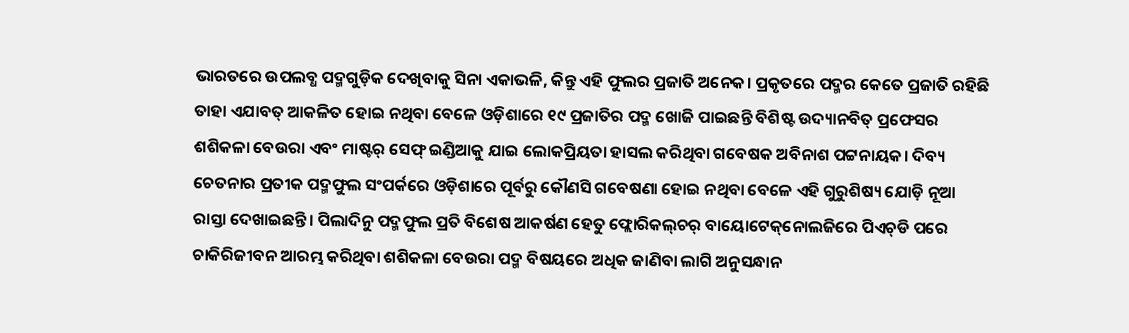ଭାରତରେ ଉପଲବ୍ଧ ପଦ୍ମଗୁଡ଼ିକ ଦେଖିବାକୁ ସିନା ଏକାଭଳି, କିନ୍ତୁ ଏହି ଫୁଲର ପ୍ରଜାତି ଅନେକ। ପ୍ରକୃତରେ ପଦ୍ମର କେତେ ପ୍ରଜାତି ରହିଛି ତାହା ଏଯାବତ୍‌ ଆକଳିତ ହୋଇ ନଥିବା ବେଳେ ଓଡ଼ିଶାରେ ୧୯ ପ୍ରଜାତିର ପଦ୍ମ ଖୋଜି ପାଇଛନ୍ତି ବିଶିଷ୍ଟ ଉଦ୍ୟାନବିତ୍‌ ପ୍ରଫେସର ଶଶିକଳା ବେଉରା ଏବଂ ମାଷ୍ଟର୍‌ ସେଫ୍ ଇଣ୍ଡିଆକୁ ଯାଇ ଲୋକପ୍ରିୟତା ହାସଲ କରିଥିବା ଗବେଷକ ଅବିନାଶ ପଟ୍ଟନାୟକ। ଦିବ୍ୟ ଚେତନାର ପ୍ରତୀକ ପଦ୍ମଫୁଲ ସଂପର୍କରେ ଓଡ଼ିଶାରେ ପୂର୍ବରୁ କୌଣସି ଗବେଷଣା ହୋଇ ନଥିବା ବେଳେ ଏହି ଗୁରୁଶିଷ୍ୟ ଯୋଡ଼ି ନୂଆ ରାସ୍ତା ଦେଖାଇଛନ୍ତି। ପିଲାଦିନୁ ପଦ୍ମଫୁଲ ପ୍ରତି ବିଶେଷ ଆକର୍ଷଣ ହେତୁ ଫ୍ଲୋରିକଲ୍‌ଚର୍‌ ବାୟୋଟେକ୍‌ନୋଲଜିରେ ପିଏଚ୍‌ଡି ପରେ ଚାକିରିଜୀବନ ଆରମ୍ଭ କରିଥିବା ଶଶିକଳା ବେଉରା ପଦ୍ମ ବିଷୟରେ ଅଧିକ ଜାଣିବା ଲାଗି ଅନୁସନ୍ଧାନ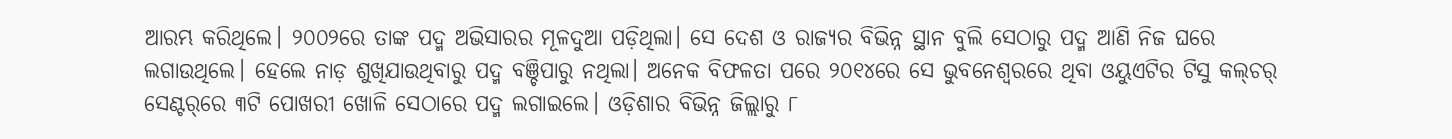ଆରମ୍ଭ କରିଥିଲେ। ୨୦୦୨ରେ ତାଙ୍କ ପଦ୍ମ ଅଭିସାରର ମୂଳଦୁଆ ପଡ଼ିଥିଲା। ସେ ଦେଶ ଓ ରାଜ୍ୟର ବିଭିନ୍ନ ସ୍ଥାନ ବୁଲି ସେଠାରୁ ପଦ୍ମ ଆଣି ନିଜ ଘରେ ଲଗାଉଥିଲେ। ହେଲେ ନାଡ଼ ଶୁଖିଯାଉଥିବାରୁ ପଦ୍ମ ବଞ୍ଚିପାରୁ ନଥି‌ଲା। ଅନେକ ବିଫଳତା ପରେ ୨୦୧୪ରେ ସେ ଭୁବନେଶ୍ବରରେ ଥିବା ଓୟୁଏଟିର ଟିସୁ କଲ୍‌ଚର୍‌ ସେଣ୍ଟର୍‌ରେ ୩ଟି ପୋଖରୀ ଖୋଳି ସେଠାରେ ପଦ୍ମ ଲଗାଇଲେ। ଓଡ଼ିଶାର ବିଭିନ୍ନ ଜିଲ୍ଲାରୁ ୮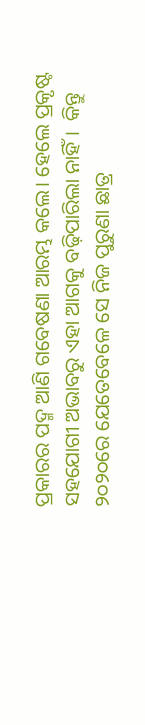ପ୍ରକାରର ପଦ୍ମ ଆଣି ଗବେଷଣା ଆରମ୍ଭ କଲେ। ହେଲେ ପ୍ରକୃଷ୍ଟ ସହଯୋଗୀ ଅଭାବରୁ ଏହା ଆଗକୁ ବଢ଼ିପାରିଲା ନାହିଁ।  କିନ୍ତୁ ୨୦୨୦ରେ ଯେତେବେଳେ ସେ ନିଜ ପୁରୁଣା ଛାତ୍ର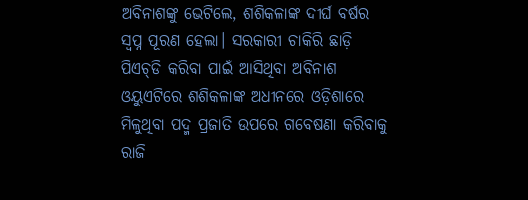ଅବିନାଶଙ୍କୁ ଭେଟିଲେ, ଶଶିକଳାଙ୍କ ଦୀର୍ଘ ବର୍ଷର ସ୍ବପ୍ନ ପୂରଣ ହେଲା। ସରକାରୀ ଚାକିରି ଛାଡ଼ି ପିଏଚ୍‌ଡି କରିବା ପାଇଁ ଆସିଥିବା ଅବିନାଶ ଓୟୁଏଟିରେ ଶଶିକଳାଙ୍କ ଅଧୀନରେ ଓଡ଼ିଶାରେ ମିଳୁଥିବା ପଦ୍ମ ପ୍ରଜାତି ଉପରେ ଗବେଷଣା କରିବାକୁ ରାଜି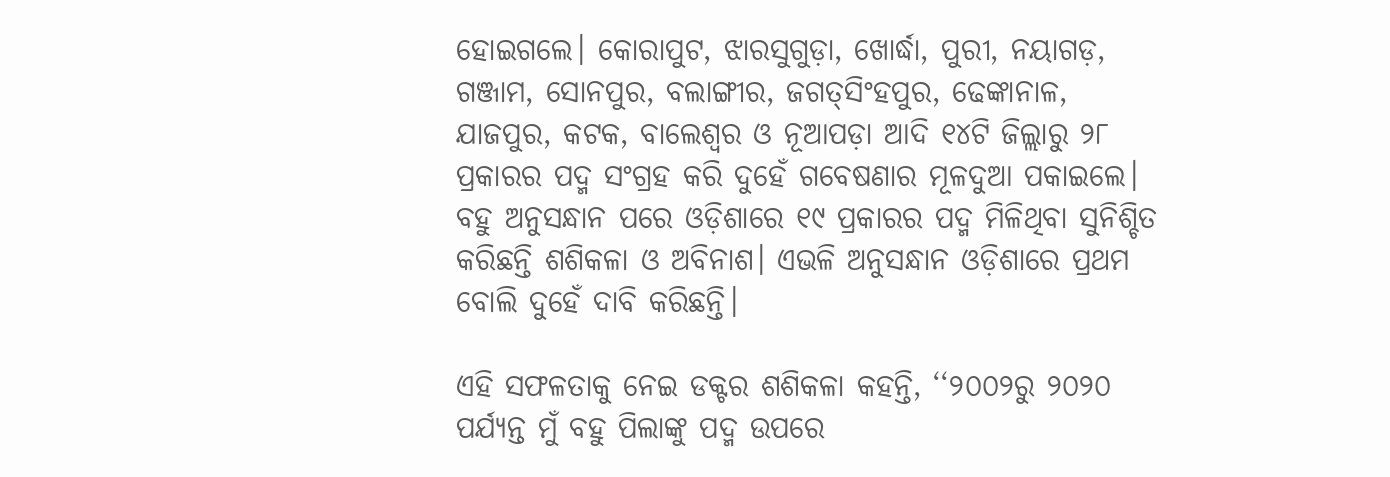ହୋଇଗଲେ। କୋରାପୁଟ, ଝାରସୁଗୁଡ଼ା, ଖୋର୍ଦ୍ଧା, ପୁରୀ, ନୟାଗଡ଼, ଗଞ୍ଜାମ, ସୋନପୁର, ବଲାଙ୍ଗୀର, ଜଗତ୍‌ସିଂହପୁର, ଢେଙ୍କାନାଳ, ଯାଜପୁର, କଟକ, ବାଲେଶ୍ବର ଓ ନୂଆପଡ଼ା ଆଦି ୧୪ଟି ଜିଲ୍ଲାରୁ ୨୮ ପ୍ରକାରର ପଦ୍ମ ସଂଗ୍ରହ କରି ଦୁହେଁ ଗବେଷଣାର ମୂଳଦୁଆ ପକାଇଲେ। ବହୁ ଅନୁସନ୍ଧାନ ପରେ ଓଡ଼ିଶାରେ ୧୯ ପ୍ରକାରର ପଦ୍ମ ମିଳିଥିବା ସୁନିଶ୍ଚିତ କରିଛନ୍ତି ଶଶିକଳା ଓ ଅବିନାଶ। ଏଭଳି ଅନୁସନ୍ଧାନ ଓଡ଼ିଶାରେ ପ୍ରଥମ ବୋଲି ଦୁହେଁ ଦାବି କରିଛନ୍ତି।

ଏହି ସଫଳତାକୁ ନେଇ ଡକ୍ଟର ଶଶିକଳା କହନ୍ତି, ‘‘୨୦୦୨ରୁ ୨୦୨୦ ପର୍ଯ୍ୟନ୍ତ ମୁଁ ବହୁ ପିଲାଙ୍କୁ ପଦ୍ମ ଉପରେ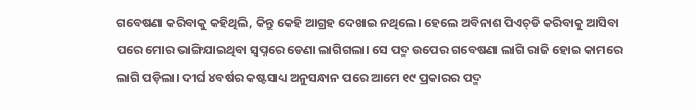ଗବେଷଣା କରିବାକୁ କହିଥିଲି, କିନ୍ତୁ କେହି ଆଗ୍ରହ ଦେଖାଇ ନଥିଲେ। ହେଲେ ଅବିନାଶ ପିଏଚ୍‌ଡି କରିବାକୁ ଆସିବା ପରେ ମୋର ଭାଙ୍ଗିଯାଇଥିବା ସ୍ବପ୍ନରେ ଡେଣା ଲାଗିଗଲା। ସେ ପଦ୍ମ ଉପ‌େର ଗବେଷଣା ଲାଗି ରାଜି ହୋଇ କାମରେ ଲାଗି ପଡ଼ିଲା। ଦୀର୍ଘ ୪ବର୍ଷର କଷ୍ଟସାଧ୍ୟ ଅନୁସନ୍ଧାନ ପରେ ଆମେ ୧୯ ପ୍ରକାରର ପଦ୍ମ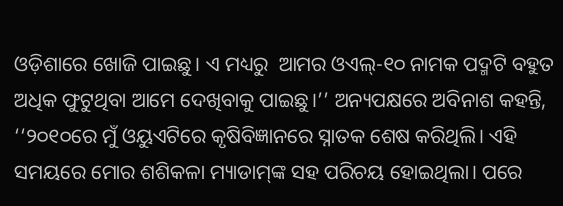ଓଡ଼ିଶାରେ ଖୋଜି ପାଇଛୁ। ଏ ମଧ୍ୟରୁ  ଆମର ଓଏଲ୍-୧୦ ନାମକ ପଦ୍ମଟି ବହୁତ ଅଧିକ ଫୁଟୁଥିବା ଆମେ ଦେଖିବାକୁ ପାଇଛୁ।’’ ଅନ୍ୟପକ୍ଷରେ ଅବିନାଶ କହନ୍ତି, ‘‘୨୦୧୦ରେ ମୁଁ ଓୟୁଏଟିରେ କୃଷିବିଜ୍ଞାନରେ ସ୍ନାତକ ଶେଷ କରିଥିଲି। ଏହି ସମୟରେ ମୋର ଶଶିକଳା ମ୍ୟାଡାମ୍‌ଙ୍କ ସହ ପରିଚୟ ହୋଇଥିଲା। ପରେ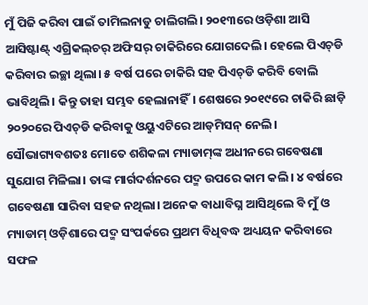ମୁଁ ପିଜି କରିବା ପାଇଁ ତାମିଲନାଡୁ ଚାଲିଗଲି। ୨୦୧୩ରେ ଓଡ଼ିଶା ଆସି ଆସିଷ୍ଟାଣ୍ଟ୍‌ ଏଗ୍ରିକଲ୍‌ଚର୍‌ ଅଫିସର୍‌ ଚାକିରିରେ ଯୋଗଦେଲି। ହେଲେ ପିଏଚ୍‌ଡି କରିବାର ଇଚ୍ଛା ଥିଲା। ୫ ବର୍ଷ ପରେ ଚାକିରି ସହ ପିଏଚ୍‌ଡି କରିବି ବୋଲି ଭାବିଥିଲି। କିନ୍ତୁ ତାହା ସମ୍ଭବ ହେଲାନାହିଁ। ଶେଷରେ ୨୦୧୯ରେ ଚାକିରି ଛାଡ଼ି ୨୦୨୦ରେ ପିଏଚ୍‌ଡି କରିବାକୁ ଓୟୁଏଟିରେ ଆଡ୍‌ମିସନ୍ ନେଲି। ସୌଭାଗ୍ୟବଶତଃ ମୋତେ ଶଶିକଳା ମ୍ୟାଡାମ୍‌ଙ୍କ ଅଧୀନରେ ଗବେଷଣା ସୁଯୋଗ ମିଳିଲା। ତାଙ୍କ ମାର୍ଗଦର୍ଶନରେ ପଦ୍ମ ଉପରେ କାମ କଲି। ୪ ବର୍ଷରେ ଗବେଷଣା ସାରିବା ସହଜ ନଥିଲା। ଅନେକ ବାଧାବିଘ୍ନ ଆସିଥିଲେ ବି ମୁଁ ଓ ମ୍ୟାଡାମ୍‌ ଓଡ଼ିଶାରେ ପଦ୍ମ ସଂପର୍କରେ ପ୍ରଥମ ବିଧିବଦ୍ଧ ଅଧ୍ୟୟନ କରିବାରେ ସଫଳ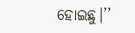ହୋଇଛୁ।’’